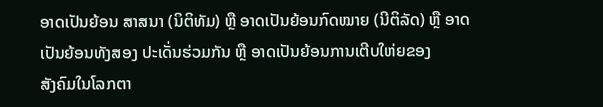ອາດເປັນຍ້ອນ ສາສນາ (ນິຕິທັມ) ຫຼື ອາດເປັນຍ້ອນກົດໝາຍ (ນີຕິລັດ) ຫຼື ອາດ ເປັນຍ້ອນທັງສອງ ປະເດັ່ນຮ່ວມກັນ ຫຼື ອາດເປັນຍ້ອນການເຕີບໃຫ່ຍຂອງ
ສັງຄົມໃນໂລກຕາ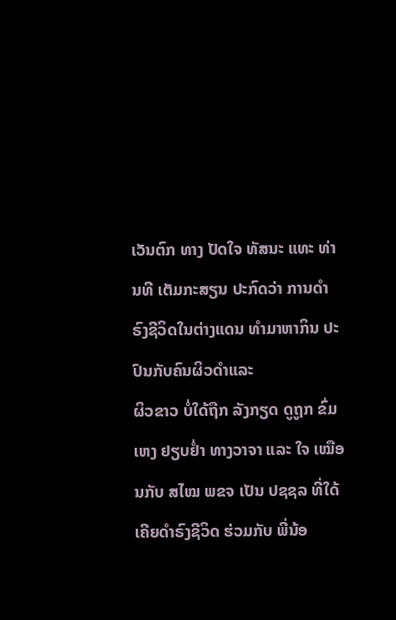ເວັນຕົກ ທາງ ປັດໃຈ ທັສນະ ແທະ ທ່ານທີ ເຕັມກະສຽນ ປະກົດວ່າ ການດໍາຣົງຊີວິດໃນຕ່າງແດນ ທໍາມາຫາກິນ ປະປົນກັບຄົນຜິວດໍາແລະ
ຜິວຂາວ ບໍ່ໃດ້ຖືກ ລັງກຽດ ດູຖູກ ຂົ່ມເຫງ ຢຽບຢໍ່າ ທາງວາຈາ ແລະ ໃຈ ເໝືອນກັບ ສໄໝ ພຂຈ ເປັນ ປຊຊລ ທີ່ໃດ້ເຄີຍດໍາຣົງຊີວິດ ຮ່ວມກັບ ພີ່ນ້ອ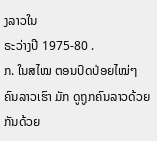ງລາວໃນ
ຣະວ່າງປີ 1975-80 .
ກ. ໃນສໄໝ ຕອນປົດປ່ອຍໄໝ່ໆ ຄົນລາວເຮົາ ມັກ ດູຖູກຄົນລາວດ້ວຍກັນດ້ວຍ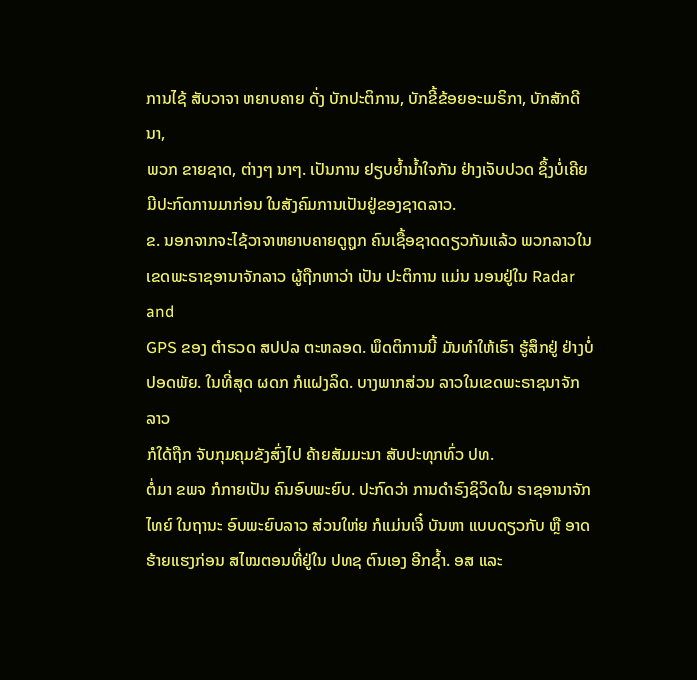ການໄຊ້ ສັບວາຈາ ຫຍາບຄາຍ ດັ່ງ ບັກປະຕິການ, ບັກຂີ້ຂ້ອຍອະເມຣິກາ, ບັກສັກດີນາ,
ພວກ ຂາຍຊາດ, ຕ່າງໆ ນາໆ. ເປັນການ ຢຽບຍໍ້ານໍ້າໃຈກັນ ຢ່າງເຈັບປວດ ຊຶ້ງບໍ່ເຄີຍ ມີປະກົດການມາກ່ອນ ໃນສັງຄົມການເປັນຢູ່ຂອງຊາດລາວ.
ຂ. ນອກຈາກຈະໄຊ້ວາຈາຫຍາບຄາຍດູຖູກ ຄົນເຊື້ອຊາດດຽວກັນແລ້ວ ພວກລາວໃນເຂດພະຣາຊອານາຈັກລາວ ຜູ້ຖືກຫາວ່າ ເປັນ ປະຕິການ ແມ່ນ ນອນຢູ່ໃນ Radar and
GPS ຂອງ ຕໍາຣວດ ສປປລ ຕະຫລອດ. ພຶດຕິການນີ້ ມັນທໍາໃຫ້ເຮົາ ຮູ້ສຶກຢູ່ ຢ່າງບໍ່ປອດພັຍ. ໃນທີ່ສຸດ ຜດກ ກໍແຝງລິດ. ບາງພາກສ່ວນ ລາວໃນເຂດພະຣາຊນາຈັກລາວ
ກໍໃດ້ຖືກ ຈັບກຸມຄຸມຂັງສົ່ງໄປ ຄ້າຍສັມມະນາ ສັບປະທຸກທົ່ວ ປທ.
ຕໍ່ມາ ຂພຈ ກໍກາຍເປັນ ຄົນອົບພະຍົບ. ປະກົດວ່າ ການດໍາຣົງຊິວິດໃນ ຣາຊອານາຈັກໄທຍ໌ ໃນຖານະ ອົບພະຍົບລາວ ສ່ວນໃຫ່ຍ ກໍແມ່ນເຈີ໋ ບັນຫາ ແບບດຽວກັບ ຫຼື ອາດ
ຮ້າຍແຮງກ່ອນ ສໄໝຕອນທີ່ຢູ່ໃນ ປທຊ ຕົນເອງ ອີກຊໍ້າ. ອສ ແລະ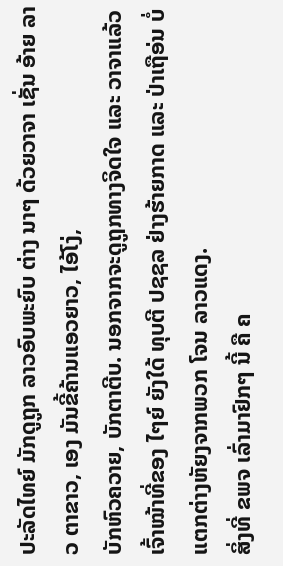ປະລັດໄທຍ໌ ມັກດູຖູກ ລາວອົບພະຍົບ ຕ່າງ ນາໆ ດ້ວຍວາຈາ ເຊັ່ນ ອ້າຍ ລາວ ຕາຂາວ, ເອງ ມັນຂີ້ຄ້ານແອວຍາວ, ໄອ້ໂງ່,
ບັກຫົວຄວາຍ, ບັກຕາຕີບ. ນອກຈາກຈະດູຖູກທາງຈິດໃຈ ແລະ ວາຈາແລ້ວ ເຈົ້າໝ້າທີ່ຂອງ ໄໆຍ໌ ຍັງໃດ້ ທຸບຕີ ປຊຊລ ຢ່າງຮ້າຍກາດ ແລະ ປ່າເຖືອ່ນ ບໍ່ແຕກຕ່າງຫັຍງຈາກພວກ ໂຈນ ລາວແດງ.
ສິ່ງທີ່ ຂພຈ ເລົ່າມາຢົກໆ ນີ້ ຄື ຄ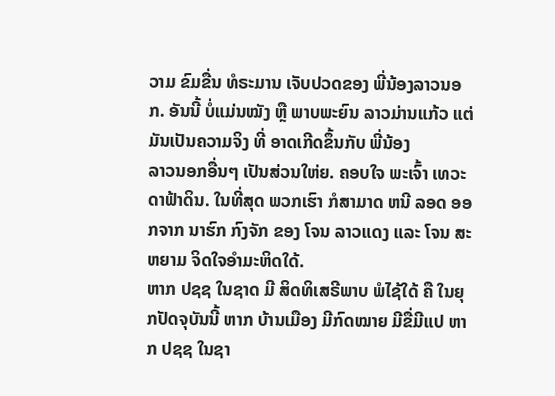ວາມ ຂົມຂື່ນ ທໍຣະມານ ເຈັບປວດຂອງ ພີ່ນ້ອງລາວນອກ. ອັນນີ້ ບໍ່ແມ່ນໝັງ ຫຼື ພາບພະຍົນ ລາວມ່ານແກ້ວ ແຕ່ ມັນເປັນຄວາມຈິງ ທີ່ ອາດເກີດຂຶ້ນກັບ ພີ່ນ້ອງ
ລາວນອກອື່ນໆ ເປັນສ່ວນໃຫ່ຍ. ຄອບໃຈ ພະເຈົ້າ ເທວະດາຟ້າດິນ. ໃນທີ່ສຸດ ພວກເຮົາ ກໍສາມາດ ຫນີ ລອດ ອອກຈາກ ນາຮົກ ກົງຈັກ ຂອງ ໂຈນ ລາວແດງ ແລະ ໂຈນ ສະຫຍາມ ຈິດໃຈອໍາມະຫິດໃດ້.
ຫາກ ປຊຊ ໃນຊາດ ມີ ສິດທິເສຣີພາບ ພໍໄຊ້ໃດ້ ຄື ໃນຍຸກປັດຈຸບັນນີ້ ຫາກ ບ້ານເມືອງ ມີກົດໝາຍ ມີຂື່ມີແປ ຫາກ ປຊຊ ໃນຊາ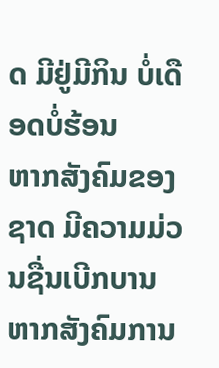ດ ມີຢູ່ມີກິນ ບໍ່ເດືອດບໍ່ຮ້ອນ
ຫາກສັງຄົມຂອງຊາດ ມີຄວາມມ່ວນຊື່ນເບີກບານ ຫາກສັງຄົມການ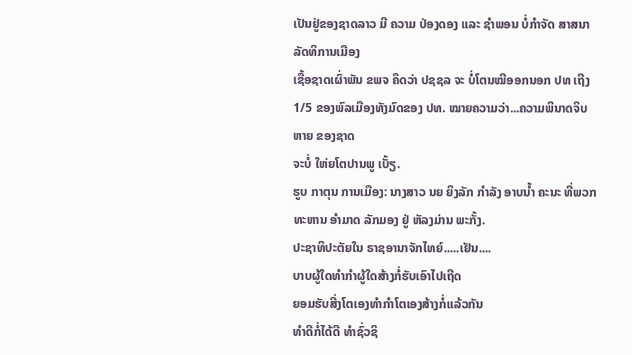ເປັນຢູ່ຂອງຊາດລາວ ມີ ຄວາມ ປ່ອງດອງ ແລະ ຊໍາພອນ ບໍ່ກໍາຈັດ ສາສນາ ລັດທິການເມືອງ
ເຊື້ອຊາດເຜົ່າພັນ ຂພຈ ຄຶດວ່າ ປຊຊລ ຈະ ບໍ່ໂຕນໝີອອກນອກ ປທ ເຖີງ 1/5 ຂອງພົລເມືອງທັງມົດຂອງ ປທ. ໝາຍຄວາມວ່າ...ຄວາມພິນາດຈິບຫາຍ ຂອງຊາດ
ຈະບໍ່ ໃຫ່ຍໂຕປານພູ ເບັ້ຽ.
ຮູບ ກາຕຸນ ການເມືອງ: ນາງສາວ ນຍ ຍິງລັກ ກໍາລັງ ອາບນໍ້າ ຄະນະ ທີ່ພວກ ທະຫານ ອໍາມາດ ລັກມອງ ຢູ່ ຫັລງມ່ານ ພະກັ້ງ.
ປະຊາທິປະຕັຍໃນ ຣາຊອານາຈັກໄທຍ໌.....ເຢັນ....
ບາບຜູ້ໃດທຳກຳຜູ້ໃດສ້າງກໍ່ຮັບເອົາໄປເຖີດ
ຍອມຮັບສີ່ງໂຕເອງທຳກຳໂຕເອງສ້າງກໍ່ແລ້ວກັນ
ທຳດີກໍ່ໄດ້ດີ ທຳຊົ່ວຊິ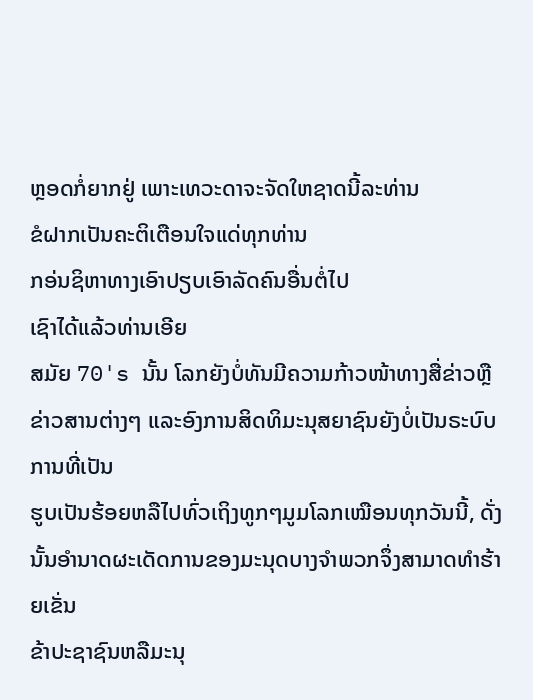ຫຼອດກໍ່ຍາກຢູ່ ເພາະເທວະດາຈະຈັດໃຫຊາດນີ້ລະທ່ານ
ຂໍຝາກເປັນຄະຕິເຕືອນໃຈແດ່ທຸກທ່ານ
ກອ່ນຊິຫາທາງເອົາປຽບເອົາລັດຄົນອື່ນຕໍ່ໄປ
ເຊົາໄດ້ແລ້ວທ່ານເອີຍ
ສມັຍ 70's ນັ້ນ ໂລກຍັງບໍ່ທັນມີຄວາມກ້າວໜ້າທາງສື່ຂ່າວຫຼືຂ່າວສານຕ່າງໆ ແລະອົງການສິດທິມະນຸສຍາຊົນຍັງບໍ່ເປັນຣະບົບການທີ່ເປັນ
ຮູບເປັນຮ້ອຍຫລືໄປທົ່ວເຖິງທູກໆມູມໂລກເໝືອນທຸກວັນນີ້, ດັ່ງນັ້ນອຳນາດຜະເດັດການຂອງມະນຸດບາງຈຳພວກຈຶ່ງສາມາດທຳຮ້າຍເຂັ່ນ
ຂ້າປະຊາຊົນຫລືມະນຸ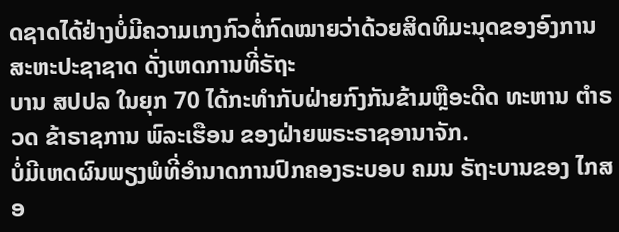ດຊາດໄດ້ຢ່າງບໍ່ມີຄວາມເກງກົວຕໍ່ກົດໝາຍວ່າດ້ວຍສິດທິມະນຸດຂອງອົງການສະຫະປະຊາຊາດ ດັ່ງເຫດການທີ່ຣັຖະ
ບານ ສປປລ ໃນຍຸກ 70 ໄດ້ກະທຳກັບຝ່າຍກົງກັນຂ້າມຫຼືອະດີດ ທະຫານ ຕຳຣວດ ຂ້າຣາຊການ ພົລະເຮືອນ ຂອງຝ່າຍພຣະຣາຊອານາຈັກ.
ບໍ່ມີເຫດຜົນພຽງພໍທີ່ອຳນາດການປົກຄອງຣະບອບ ຄມນ ຣັຖະບານຂອງ ໄກສອ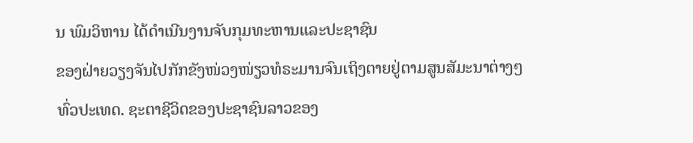ນ ພົມວິຫານ ໄດ້ດຳເນີນງານຈັບກຸມທະຫານແລະປະຊາຊົນ
ຂອງຝ່າຍວຽງຈັນໄປກັກຂັງໜ່ວງໜ່ຽວທໍຣະມານຈົນເຖິງຕາຍຢູ່ຕາມສູນສັມະນາຕ່າງໆທົ່ວປະເທດ. ຊະຕາຊີວິດຂອງປະຊາຊົນລາວຂອງ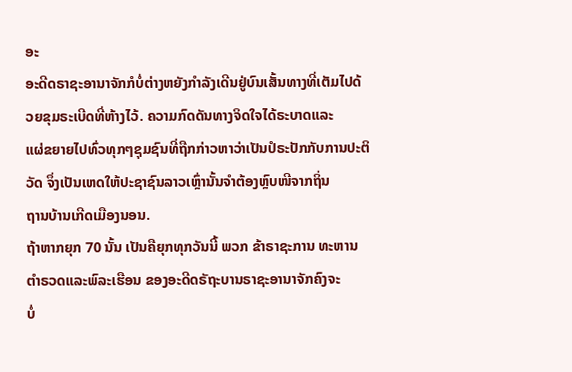ອະ
ອະດີດຣາຊະອານາຈັກກໍບໍ່ຕ່າງຫຍັງກຳລັງເດີນຢູ່ບົນເສັ້ນທາງທີ່ເຕັມໄປດ້ວຍຂຸມຣະເບີດທີ່ຫ້າງໄວ້. ຄວາມກົດດັນທາງຈິດໃຈໄດ້ຣະບາດແລະ
ແຜ່ຂຍາຍໄປທົ່ວທຸກໆຊຸມຊົນທີ່ຖືກກ່າວຫາວ່າເປັນປໍຣະປັກກັບການປະຕິວັດ ຈຶ່ງເປັນເຫດໃຫ້ປະຊາຊົນລາວເຫຼົ່ານັ້ນຈຳຕ້ອງຫຼົບໜີຈາກຖິ່ນ
ຖານບ້ານເກີດເມືອງນອນ.
ຖ້າຫາກຍຸກ 70 ນັ້ນ ເປັນຄືຍຸກທຸກວັນນີ້ ພວກ ຂ້າຣາຊະການ ທະຫານຕຳຣວດແລະພົລະເຮືອນ ຂອງອະດີດຣັຖະບານຣາຊະອານາຈັກຄົງຈະ
ບໍ່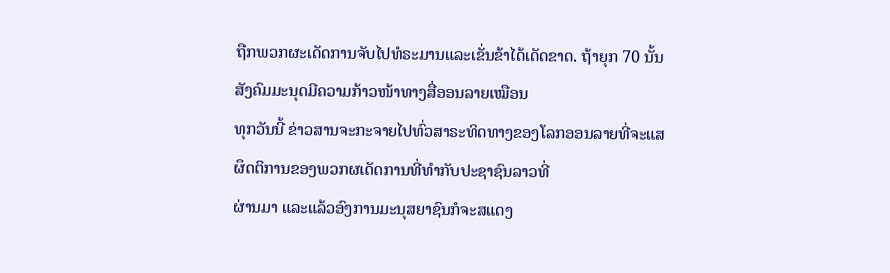ຖືກພວກຜະເດັດການຈັບໄປທໍຣະມານແລະເຂັ່ນຂ້າໄດ້ເດັດຂາດ. ຖ້າຍຸກ 70 ນັ້ນສັງຄົມມະນຸດມີຄວາມກ້າວໜ້າທາງສື່ອອນລາຍເໝືອນ
ທຸກວັນນີ້ ຂ່າວສານຈະກະຈາຍໄປທົ່ວສາຣະທິດທາງຂອງໂລກອອນລາຍທີ່ຈະແສຜຶດຕິການຂອງພວກຜເດັດການທີ່ທຳກັບປະຊາຊົນລາວທີ່
ຜ່ານມາ ແລະແລ້ວອົງການມະນຸສຍາຊົນກໍຈະສແດງ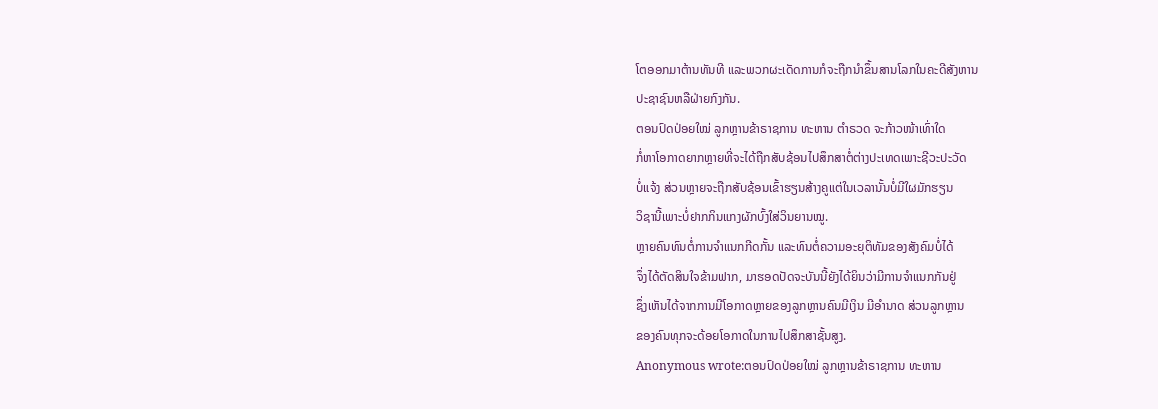ໂຕອອກມາຕ້ານທັນທີ ແລະພວກຜະເດັດການກໍຈະຖືກນຳຂຶ້ນສານໂລກໃນຄະດີສັງຫານ
ປະຊາຊົນຫລືຝ່າຍກົງກັນ.
ຕອນປົດປ່ອຍໃໝ່ ລູກຫຼານຂ້າຣາຊການ ທະຫານ ຕຳຣວດ ຈະກ້າວໜ້າເທົ່າໃດ
ກໍ່ຫາໂອກາດຍາກຫຼາຍທີ່ຈະໄດ້ຖືກສັບຊ້ອນໄປສຶກສາຕໍ່ຕ່າງປະເທດເພາະຊີວະປະວັດ
ບໍ່ແຈ້ງ ສ່ວນຫຼາຍຈະຖືກສັບຊ້ອນເຂົ້າຮຽນສ້າງຄູແຕ່ໃນເວລານັ້ນບໍ່ມີໃຜມັກຮຽນ
ວິຊານີ້ເພາະບໍ່ຢາກກິນແກງຜັກບົ້ງໃສ່ວິນຍານໝູ.
ຫຼາຍຄົນທົນຕໍ່ການຈຳແນກກີດກັ້ນ ແລະທົນຕໍ່ຄວາມອະຍຸຕິທັມຂອງສັງຄົມບໍ່ໄດ້
ຈຶ່ງໄດ້ຕັດສິນໃຈຂ້າມຟາກ, ມາຮອດປັດຈະບັນນີ້ຍັງໄດ້ຍິນວ່າມີການຈຳແນກກັນຢູ່
ຊຶ່ງເຫັນໄດ້ຈາກການມີໂອກາດຫຼາຍຂອງລູກຫຼານຄົນມີເງິນ ມີອຳນາດ ສ່ວນລູກຫຼານ
ຂອງຄົນທຸກຈະດ້ອຍໂອກາດໃນການໄປສຶກສາຊັ້ນສູງ.
Anonymous wrote:ຕອນປົດປ່ອຍໃໝ່ ລູກຫຼານຂ້າຣາຊການ ທະຫານ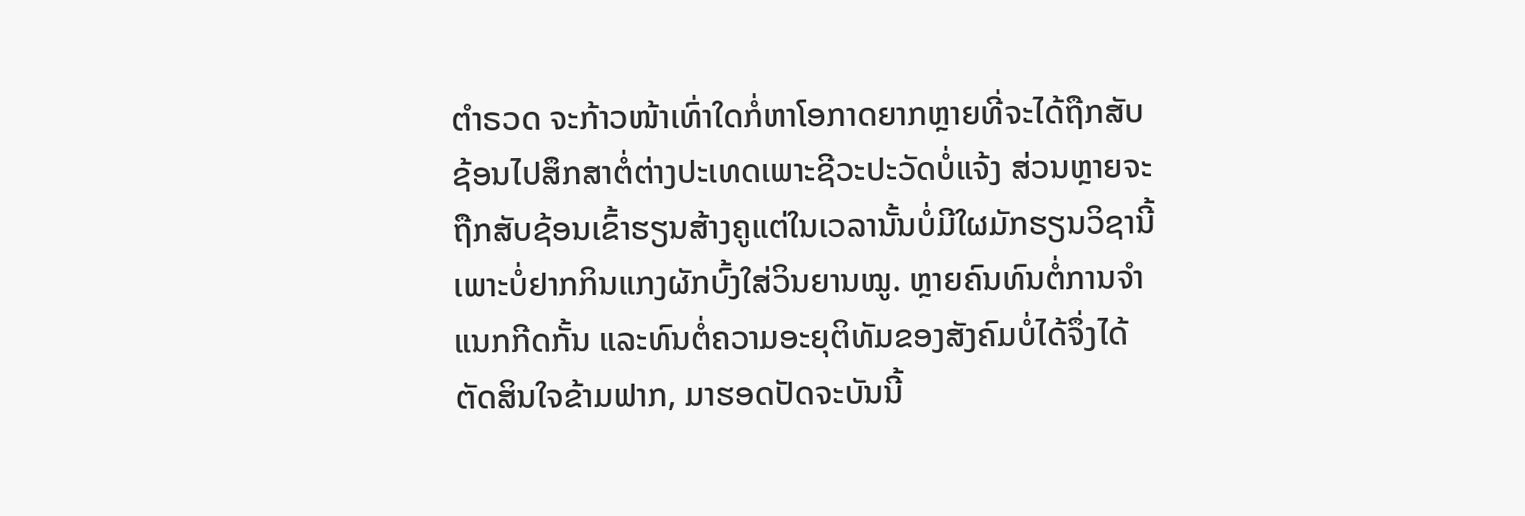ຕຳຣວດ ຈະກ້າວໜ້າເທົ່າໃດກໍ່ຫາໂອກາດຍາກຫຼາຍທີ່ຈະໄດ້ຖືກສັບຊ້ອນໄປສຶກສາຕໍ່ຕ່າງປະເທດເພາະຊີວະປະວັດບໍ່ແຈ້ງ ສ່ວນຫຼາຍຈະຖືກສັບຊ້ອນເຂົ້າຮຽນສ້າງຄູແຕ່ໃນເວລານັ້ນບໍ່ມີໃຜມັກຮຽນວິຊານີ້ເພາະບໍ່ຢາກກິນແກງຜັກບົ້ງໃສ່ວິນຍານໝູ. ຫຼາຍຄົນທົນຕໍ່ການຈຳແນກກີດກັ້ນ ແລະທົນຕໍ່ຄວາມອະຍຸຕິທັມຂອງສັງຄົມບໍ່ໄດ້ຈຶ່ງໄດ້ຕັດສິນໃຈຂ້າມຟາກ, ມາຮອດປັດຈະບັນນີ້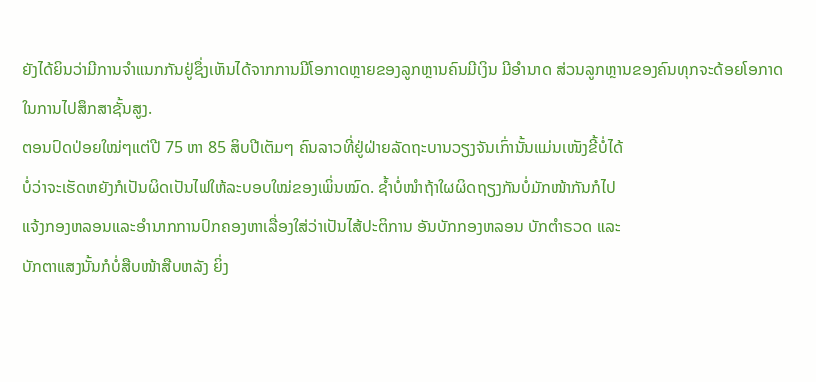ຍັງໄດ້ຍິນວ່າມີການຈຳແນກກັນຢູ່ຊຶ່ງເຫັນໄດ້ຈາກການມີໂອກາດຫຼາຍຂອງລູກຫຼານຄົນມີເງິນ ມີອຳນາດ ສ່ວນລູກຫຼານຂອງຄົນທຸກຈະດ້ອຍໂອກາດໃນການໄປສຶກສາຊັ້ນສູງ.
ຕອນປົດປ່ອຍໃໝ່ໆແຕ່ປີ 75 ຫາ 85 ສິບປີເຕັມໆ ຄົນລາວທີ່ຢູ່ຝ່າຍລັດຖະບານວຽງຈັນເກົ່ານັ້ນແມ່ນເໜັງຂີ້ບໍ່ໄດ້
ບໍ່ວ່າຈະເຮັດຫຍັງກໍເປັນຜິດເປັນໄຟໃຫ້ລະບອບໃໝ່ຂອງເພິ່ນໝົດ. ຊ້ຳບໍ່ໜຳຖ້າໃຜຜິດຖຽງກັນບໍ່ມັກໜ້າກັນກໍໄປ
ແຈ້ງກອງຫລອນແລະອຳນາກການປົກຄອງຫາເລື່ອງໃສ່ວ່າເປັນໄສ້ປະຕິການ ອັນບັກກອງຫລອນ ບັກຕຳຣວດ ແລະ
ບັກຕາແສງນັ້ນກໍບໍ່ສືບໜ້າສືບຫລັງ ຍິ່ງ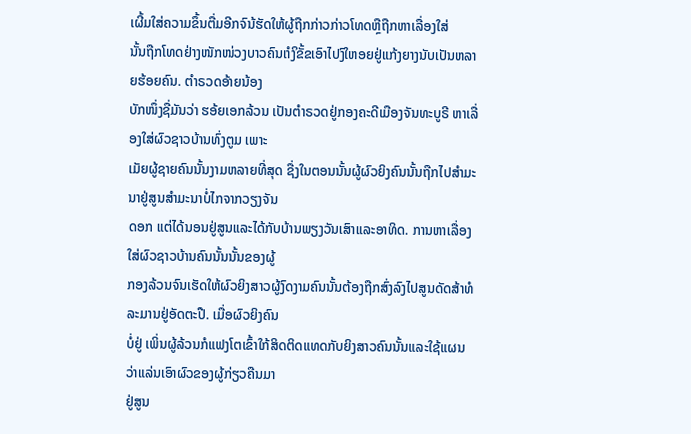ເຜີ້ມໃສ່ຄວາມຂຶ້ນຕື່ມອີກຈົນ້ຮັດໃຫ້ຜູ້ຖືກກ່າວກ່າວໂທດຫຼືຖືກຫາເລື່ອງໃສ່
ນັ້ນຖືກໂທດຢ່າງໜັກໜ່ວງບາວຄົນເຳິງຂັ້ຂເອົາໄປງົໃຫອຍຢູ່ແກ້ງຍາງນັບເປັນຫລາຍຮ້ອຍຄົນ. ຕຳຣວດອ້າຍນ້ອງ
ບັກໜຶ່ງຊື່ມັນວ່າ ຮອ້ຍເອກລ້ວນ ເປັນຕຳຣວດຢູ່ກອງຄະດີເມືອງຈັນທະບູຣີ ຫາເລື່ອງໃສ່ຜົວຊາວບ້ານທົ່ງຕູມ ເພາະ
ເມັຍຜູ້ຊາຍຄົນນັ້ນງາມຫລາຍທີ່ສຸດ ຊື່ງໃນຕອນນັ້ນຜູ້ຜົວຍິງຄົນນັ້ນຖືກໄປສຳມະນາຢູ່ສູນສຳມະນາບໍ່ໄກຈາກວຽງຈັນ
ດອກ ແຕ່ໄດ້ນອນຢູ່ສູນແລະໄດ້ກັບບ້ານພຽງວັນເສົາແລະອາທິດ. ການຫາເລື່ອງໃສ່ຜົວຊາວບ້ານຄົນນັ້ນນັ້ນຂອງຜູ້
ກອງລ້ວນຈົນເຮັດໃຫ້ຜົວຍິງສາວຜູ້ງົດງາມຄົນນັ້ນຕ້ອງຖືກສົ່ງລົງໄປສູນດັດສ້າທໍລະມານຢູ່ອັດຕະປື. ເມື່ອຜົວຍິງຄົນ
ບໍ່ຢູ່ ເພິ່ນຜູ້ລ້ວນກໍແຟງໂຕເຂົ້າໃກ້ສິດຕິດແທດກັບຍິງສາວຄົນນັ້ນແລະໃຊ້ແຜນວ່າແລ່ນເອົາຜົວຂອງຜູ້ກ່ຽວຄືນມາ
ຢູ່ສູນ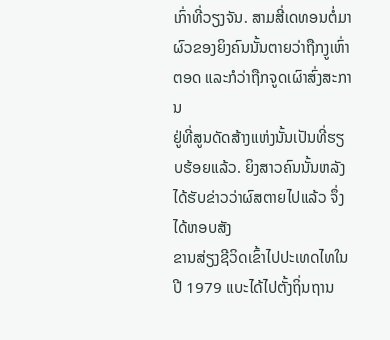ເກົ່າທີ່ວຽງຈັນ. ສາມສີ່ເດທອນຕໍ່ມາຜົວຂອງຍິງຄົນນັ້ນຕາຍວ່າຖືກງູເຫົ່າຕອດ ແລະກໍວ່າຖືກຈູດເຜົາສົ່ງສະການ
ຢູ່ທີ່ສູນດັດສ້າງແຫ່ງນັ້ນເປັນທີ່ຮຽບຮ້ອຍແລ້ວ. ຍິງສາວຄົນນັ້ນຫລັງໄດ້ຮັບຂ່າວວ່າຜົສຕາຍໄປແລ້ວ ຈຶ່ງໄດ້ຫອບສັງ
ຂານສ່ຽງຊີວິດເຂົ້າໄປປະເທດໄທໃນປີ 1979 ແບະໄດ້ໄປຕັ້ງຖິ່ນຖານ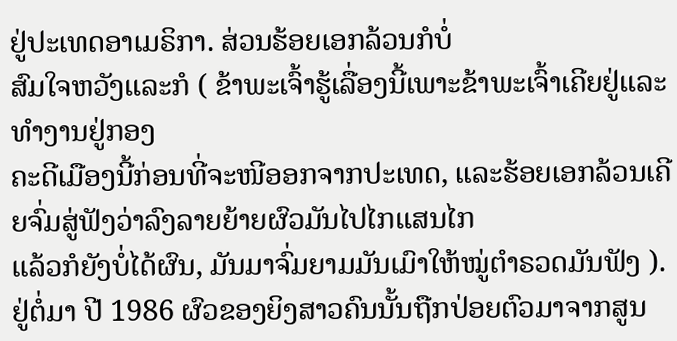ຢູ່ປະເທດອາເມຣິກາ. ສ່ວນຮ້ອຍເອກລ້ວນກໍບໍ່
ສົມໃຈຫວັງແລະກໍ ( ຂ້າພະເຈົ້າຮູ້ເລື່ອງນີ້ເພາະຂ້າພະເຈົ້າເຄີຍຢູ່ແລະທຳງານຢູ່ກອງ
ຄະດີເມືອງນີ້ກ່ອນທີ່ຈະໜີອອກຈາກປະເທດ, ແລະຮ້ອຍເອກລ້ວນເຄີຍຈົ່ມສູ່ຟັງວ່າລົງລາຍຍ້າຍຜົວມັນໄປໄກແສນໄກ
ແລ້ວກໍຍັງບໍ່ໄດ້ຜົນ, ມັນມາຈົ່ມຍາມມັນເມົາໃຫ້ໝູ່ຕຳຣວດມັນຟັງ ).
ຢູ່ຕໍ່ມາ ປີ 1986 ຜົວຂອງຍິງສາວຄົນນັ້ນຖືກປ່ອຍຕົວມາຈາກສູນ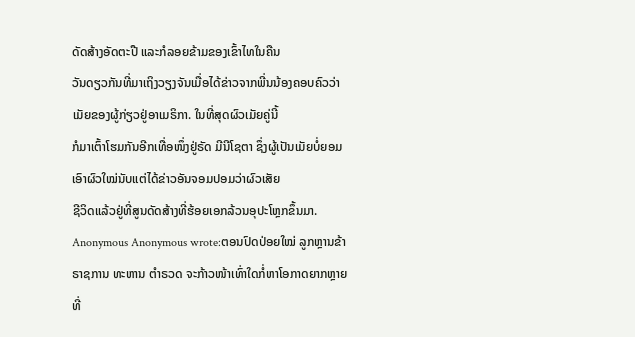ດັດສ້າງອັດຕະປື ແລະກໍລອຍຂ້າມຂອງເຂົ້າໄທໃນຄືນ
ວັນດຽວກັນທີ່ມາເຖິງວຽງຈັນເມື່ອໄດ້ຂ່າວຈາກພີ່ນນ້ອງຄອບຄົວວ່າເມັຍຂອງຜູ້ກ່ຽວຢູ່ອາເມຣິກາ. ໃນທີ່ສຸດຜົວເມັຍຄູ່ນີ້
ກໍມາເຕົ້າໂຮມກັນອີກເທື່ອໜຶ່ງຢູ່ຣັດ ມີນີໂຊຕາ ຊຶ່ງຜູ້ເປັນເມັຍບໍ່ຍອມເອົາຜົວໃໝ່ນັບແຕ່ໄດ້ຂ່າວອັນຈອມປອມວ່າຜົວເສັຍ
ຊີວິດແລ້ວຢູ່ທີ່ສູນດັດສ້າງທີ່ຮ້ອຍເອກລ້ວນອຸປະໂຫຼກຂຶ້ນມາ.
Anonymous Anonymous wrote:ຕອນປົດປ່ອຍໃໝ່ ລູກຫຼານຂ້າຣາຊການ ທະຫານ ຕຳຣວດ ຈະກ້າວໜ້າເທົ່າໃດກໍ່ຫາໂອກາດຍາກຫຼາຍທີ່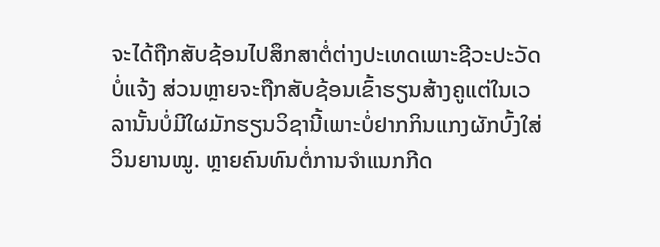ຈະໄດ້ຖືກສັບຊ້ອນໄປສຶກສາຕໍ່ຕ່າງປະເທດເພາະຊີວະປະວັດບໍ່ແຈ້ງ ສ່ວນຫຼາຍຈະຖືກສັບຊ້ອນເຂົ້າຮຽນສ້າງຄູແຕ່ໃນເວລານັ້ນບໍ່ມີໃຜມັກຮຽນວິຊານີ້ເພາະບໍ່ຢາກກິນແກງຜັກບົ້ງໃສ່ວິນຍານໝູ. ຫຼາຍຄົນທົນຕໍ່ການຈຳແນກກີດ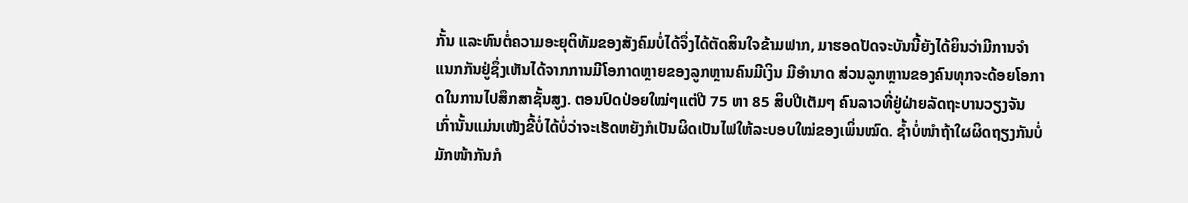ກັ້ນ ແລະທົນຕໍ່ຄວາມອະຍຸຕິທັມຂອງສັງຄົມບໍ່ໄດ້ຈຶ່ງໄດ້ຕັດສິນໃຈຂ້າມຟາກ, ມາຮອດປັດຈະບັນນີ້ຍັງໄດ້ຍິນວ່າມີການຈຳແນກກັນຢູ່ຊຶ່ງເຫັນໄດ້ຈາກການມີໂອກາດຫຼາຍຂອງລູກຫຼານຄົນມີເງິນ ມີອຳນາດ ສ່ວນລູກຫຼານຂອງຄົນທຸກຈະດ້ອຍໂອກາດໃນການໄປສຶກສາຊັ້ນສູງ. ຕອນປົດປ່ອຍໃໝ່ໆແຕ່ປີ 75 ຫາ 85 ສິບປີເຕັມໆ ຄົນລາວທີ່ຢູ່ຝ່າຍລັດຖະບານວຽງຈັນເກົ່ານັ້ນແມ່ນເໜັງຂີ້ບໍ່ໄດ້ບໍ່ວ່າຈະເຮັດຫຍັງກໍເປັນຜິດເປັນໄຟໃຫ້ລະບອບໃໝ່ຂອງເພິ່ນໝົດ. ຊ້ຳບໍ່ໜຳຖ້າໃຜຜິດຖຽງກັນບໍ່ມັກໜ້າກັນກໍ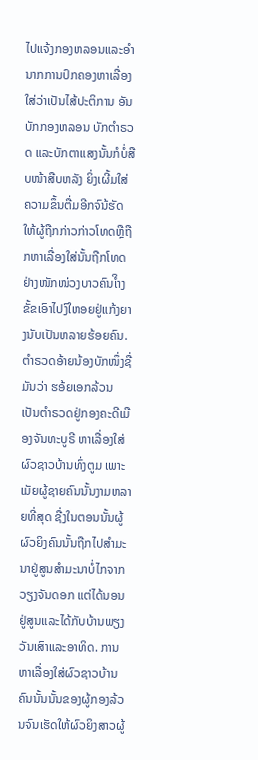ໄປແຈ້ງກອງຫລອນແລະອຳນາກການປົກຄອງຫາເລື່ອງໃສ່ວ່າເປັນໄສ້ປະຕິການ ອັນບັກກອງຫລອນ ບັກຕຳຣວດ ແລະບັກຕາແສງນັ້ນກໍບໍ່ສືບໜ້າສືບຫລັງ ຍິ່ງເຜີ້ມໃສ່ຄວາມຂຶ້ນຕື່ມອີກຈົນ້ຮັດໃຫ້ຜູ້ຖືກກ່າວກ່າວໂທດຫຼືຖືກຫາເລື່ອງໃສ່ນັ້ນຖືກໂທດຢ່າງໜັກໜ່ວງບາວຄົນເຳິງຂັ້ຂເອົາໄປງົໃຫອຍຢູ່ແກ້ງຍາງນັບເປັນຫລາຍຮ້ອຍຄົນ. ຕຳຣວດອ້າຍນ້ອງບັກໜຶ່ງຊື່ມັນວ່າ ຮອ້ຍເອກລ້ວນ ເປັນຕຳຣວດຢູ່ກອງຄະດີເມືອງຈັນທະບູຣີ ຫາເລື່ອງໃສ່ຜົວຊາວບ້ານທົ່ງຕູມ ເພາະເມັຍຜູ້ຊາຍຄົນນັ້ນງາມຫລາຍທີ່ສຸດ ຊື່ງໃນຕອນນັ້ນຜູ້ຜົວຍິງຄົນນັ້ນຖືກໄປສຳມະນາຢູ່ສູນສຳມະນາບໍ່ໄກຈາກວຽງຈັນດອກ ແຕ່ໄດ້ນອນຢູ່ສູນແລະໄດ້ກັບບ້ານພຽງວັນເສົາແລະອາທິດ. ການຫາເລື່ອງໃສ່ຜົວຊາວບ້ານຄົນນັ້ນນັ້ນຂອງຜູ້ກອງລ້ວນຈົນເຮັດໃຫ້ຜົວຍິງສາວຜູ້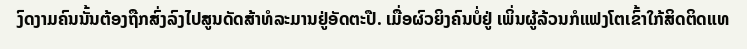ງົດງາມຄົນນັ້ນຕ້ອງຖືກສົ່ງລົງໄປສູນດັດສ້າທໍລະມານຢູ່ອັດຕະປື. ເມື່ອຜົວຍິງຄົນບໍ່ຢູ່ ເພິ່ນຜູ້ລ້ວນກໍແຟງໂຕເຂົ້າໃກ້ສິດຕິດແທ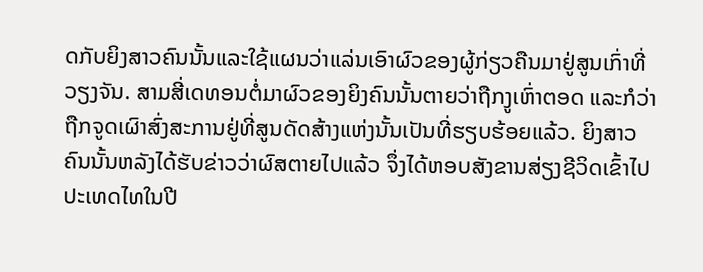ດກັບຍິງສາວຄົນນັ້ນແລະໃຊ້ແຜນວ່າແລ່ນເອົາຜົວຂອງຜູ້ກ່ຽວຄືນມາຢູ່ສູນເກົ່າທີ່ວຽງຈັນ. ສາມສີ່ເດທອນຕໍ່ມາຜົວຂອງຍິງຄົນນັ້ນຕາຍວ່າຖືກງູເຫົ່າຕອດ ແລະກໍວ່າຖືກຈູດເຜົາສົ່ງສະການຢູ່ທີ່ສູນດັດສ້າງແຫ່ງນັ້ນເປັນທີ່ຮຽບຮ້ອຍແລ້ວ. ຍິງສາວຄົນນັ້ນຫລັງໄດ້ຮັບຂ່າວວ່າຜົສຕາຍໄປແລ້ວ ຈຶ່ງໄດ້ຫອບສັງຂານສ່ຽງຊີວິດເຂົ້າໄປປະເທດໄທໃນປີ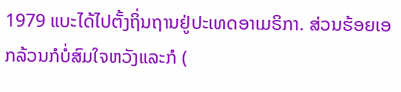1979 ແບະໄດ້ໄປຕັ້ງຖິ່ນຖານຢູ່ປະເທດອາເມຣິກາ. ສ່ວນຮ້ອຍເອກລ້ວນກໍບໍ່ສົມໃຈຫວັງແລະກໍ (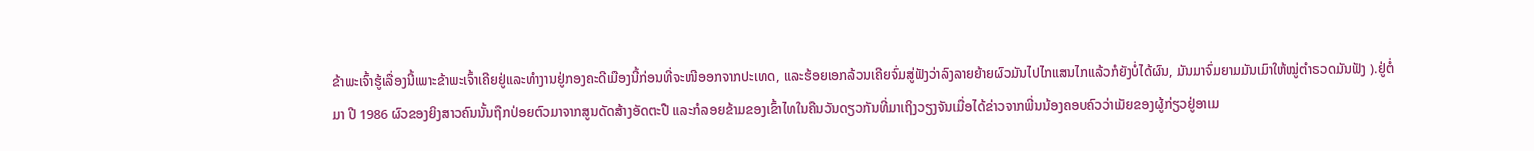ຂ້າພະເຈົ້າຮູ້ເລື່ອງນີ້ເພາະຂ້າພະເຈົ້າເຄີຍຢູ່ແລະທຳງານຢູ່ກອງຄະດີເມືອງນີ້ກ່ອນທີ່ຈະໜີອອກຈາກປະເທດ, ແລະຮ້ອຍເອກລ້ວນເຄີຍຈົ່ມສູ່ຟັງວ່າລົງລາຍຍ້າຍຜົວມັນໄປໄກແສນໄກແລ້ວກໍຍັງບໍ່ໄດ້ຜົນ, ມັນມາຈົ່ມຍາມມັນເມົາໃຫ້ໝູ່ຕຳຣວດມັນຟັງ ).ຢູ່ຕໍ່ມາ ປີ 1986 ຜົວຂອງຍິງສາວຄົນນັ້ນຖືກປ່ອຍຕົວມາຈາກສູນດັດສ້າງອັດຕະປື ແລະກໍລອຍຂ້າມຂອງເຂົ້າໄທໃນຄືນວັນດຽວກັນທີ່ມາເຖິງວຽງຈັນເມື່ອໄດ້ຂ່າວຈາກພີ່ນນ້ອງຄອບຄົວວ່າເມັຍຂອງຜູ້ກ່ຽວຢູ່ອາເມ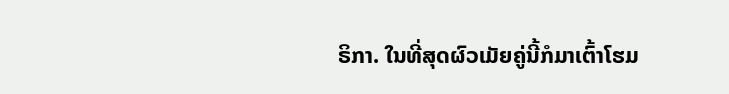ຣິກາ. ໃນທີ່ສຸດຜົວເມັຍຄູ່ນີ້ກໍມາເຕົ້າໂຮມ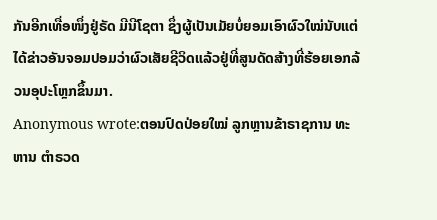ກັນອີກເທື່ອໜຶ່ງຢູ່ຣັດ ມີນີໂຊຕາ ຊຶ່ງຜູ້ເປັນເມັຍບໍ່ຍອມເອົາຜົວໃໝ່ນັບແຕ່ໄດ້ຂ່າວອັນຈອມປອມວ່າຜົວເສັຍຊີວິດແລ້ວຢູ່ທີ່ສູນດັດສ້າງທີ່ຮ້ອຍເອກລ້ວນອຸປະໂຫຼກຂຶ້ນມາ.
Anonymous wrote:ຕອນປົດປ່ອຍໃໝ່ ລູກຫຼານຂ້າຣາຊການ ທະຫານ ຕຳຣວດ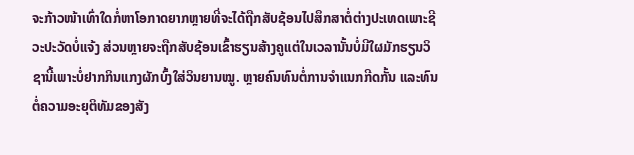ຈະກ້າວໜ້າເທົ່າໃດກໍ່ຫາໂອກາດຍາກຫຼາຍທີ່ຈະໄດ້ຖືກສັບຊ້ອນໄປສຶກສາຕໍ່ຕ່າງປະເທດເພາະຊີວະປະວັດບໍ່ແຈ້ງ ສ່ວນຫຼາຍຈະຖືກສັບຊ້ອນເຂົ້າຮຽນສ້າງຄູແຕ່ໃນເວລານັ້ນບໍ່ມີໃຜມັກຮຽນວິຊານີ້ເພາະບໍ່ຢາກກິນແກງຜັກບົ້ງໃສ່ວິນຍານໝູ. ຫຼາຍຄົນທົນຕໍ່ການຈຳແນກກີດກັ້ນ ແລະທົນຕໍ່ຄວາມອະຍຸຕິທັມຂອງສັງ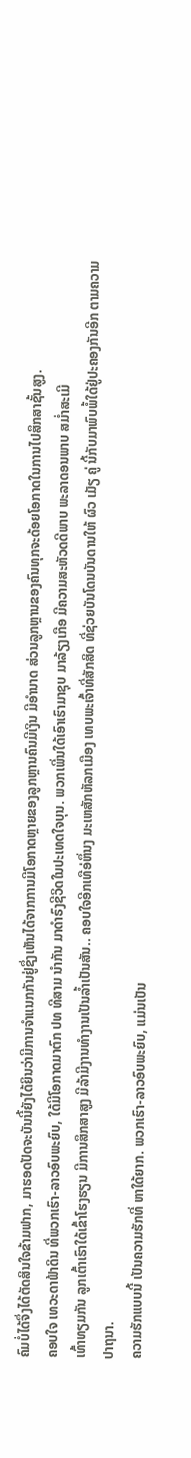ຄົມບໍ່ໄດ້ຈຶ່ງໄດ້ຕັດສິນໃຈຂ້າມຟາກ, ມາຮອດປັດຈະບັນນີ້ຍັງໄດ້ຍິນວ່າມີການຈຳແນກກັນຢູ່ຊຶ່ງເຫັນໄດ້ຈາກການມີໂອກາດຫຼາຍຂອງລູກຫຼານຄົນມີເງິນ ມີອຳນາດ ສ່ວນລູກຫຼານຂອງຄົນທຸກຈະດ້ອຍໂອກາດໃນການໄປສຶກສາຊັ້ນສູງ.
ຄອບໃຈ ເທວະດາຟ້າດິນ ທີ່ພວກເຮົາ-ລາວອົບພະຍົບ, ໃດ້ມີໂອກາດມາຕົກ ປທ ທີສາມ ນໍາກັນ ມາດໍາຣົງຊີວິດໃນປະເທດໃຈບຸນ. ພວກເພີ່ນໃດ້ເອົາເຮົາມາຊຸບ ມາລ້ຽງເກືອ ມີຄວາມສະຫັວດດີພາບ ພະລາດອນພາບ ສມໍ່າສະເມີ
ເທົ້າທຽມກັນ ລູກເຕົ້າເຮົາໃດ້ເຂົ້າໂຮງຮຽນ ມີການສຶກສາສູງ ມີລ້າມີງານທໍາງານເປັນລໍ້າເປັນສັນ.. ຄອບໃຈອີກເທືອ່ຫຶ່ນງ ມະເຫສັກຫັລກເມືອງ ເທບພະເຈົ້າທີ່ສັກສິດ ທີ່ຊ່ວຍບັນໂດນບັນດານໃຫ້ ຜົວ ເມັຽ ຄູ່ ນີ້ກັບມາພົບພໍ້ໃດ້ຢູ່ປະຄອງກັນອີກ ຕາມຄວາມປາຖນາ.
ຄວາມຮັກແບບນີ້ ເປັນຄວາມຮັກທີ່ ຫາໃດ້ຍາກ. ພວກເຮົາ-ລາວອົບພະຍົບ, ແມ່ນເປັນ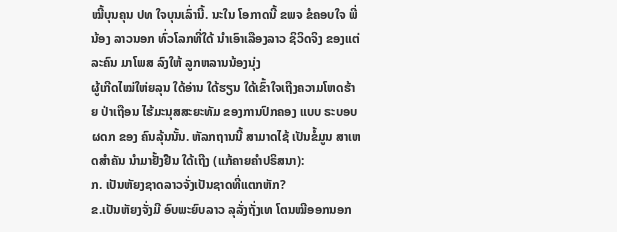ໝີ້ບຸນຄຸນ ປທ ໃຈບຸນເລົ່ານີ້. ນະໃນ ໂອກາດນີ້ ຂພຈ ຂໍຄອບໃຈ ພີ່ນ້ອງ ລາວນອກ ທົ່ວໂລກທີ່ໃດ້ ນໍາເອົາເລືອງລາວ ຊິວິດຈິງ ຂອງແຕ່ລະຄົນ ມາໂພສ ລົງໃຫ້ ລູກຫລານນ້ອງນຸ່ງ
ຜູ້ເກີດໄໝ່ໃຫ່ຍລຸນ ໃດ້ອ່ານ ໃດ້ຮຽນ ໃດ້ເຂົ້າໃຈເຖີງຄວາມໂຫດຮ້າຍ ປ່າເຖືອນ ໄຮ້ມະນຸສສະຍະທັມ ຂອງການປົກຄອງ ແບບ ຣະບອບ ຜດກ ຂອງ ຄົນລຸ້ນນັ້ນ. ຫັລກຖານນີ້ ສາມາດໄຊ້ ເປັນຂໍ້ມູນ ສາເຫດສໍາຄັນ ນໍາມາຢັ້ງຢືນ ໃດ້ເຖີງ (ແກ້ຄາຍຄໍາປຣິສນາ):
ກ. ເປັນຫັຍງຊາດລາວຈັ່ງເປັນຊາດທີ່ແຕກຫັກ?
ຂ.ເປັນຫັຍງຈັ່ງມີ ອົບພະຍົບລາວ ລຸລັ່ງຖັ່ງເທ ໂຕນໝີອອກນອກ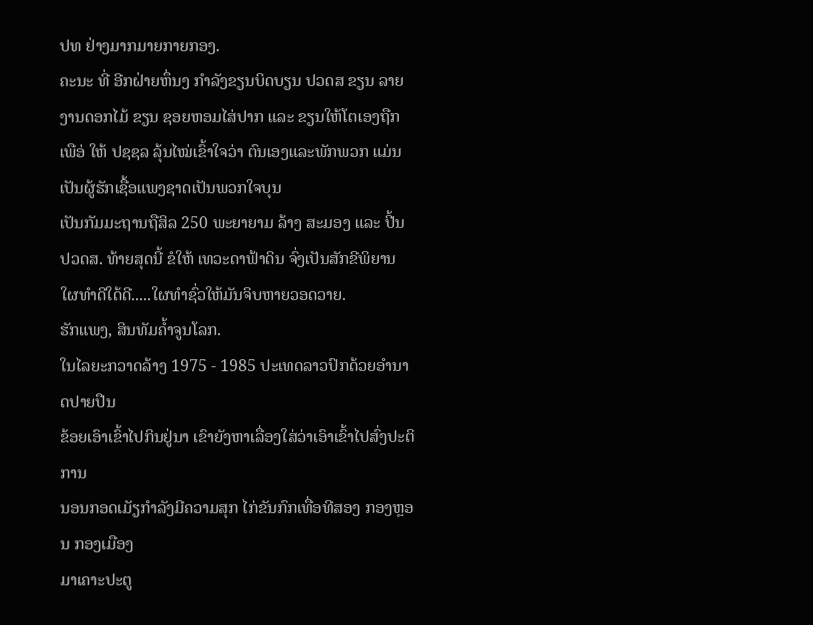ປທ ຢ່າງມາກມາຍກາຍກອງ.
ຄະນະ ທີ່ ອີກຝ່າຍຫຶ່ນງ ກໍາລັງຂຽນບິດບຽນ ປວດສ ຂຽນ ລາຍງານດອກໄມ້ ຂຽນ ຊອຍຫອມໄສ່ປາກ ແລະ ຂຽນໃຫ້ໂຕເອງຖືກ ເພືອ່ ໃຫ້ ປຊຊລ ລຸ້ນໄໝ່ເຂົ້າໃຈວ່າ ຕົນເອງແລະພັກພວກ ແມ່ນ ເປັນຜູ້ຮັກເຊື້ອແພງຊາດເປັນພວກໃຈບຸນ
ເປັນກັມມະຖານຖືສິລ 250 ພະຍາຍາມ ລ້າງ ສະມອງ ແລະ ປີ້ນ ປວດສ. ທ້າຍສຸດນີ້ ຂໍໃຫ້ ເທວະດາຟ້າດິນ ຈົ່ງເປັນສັກຂີພິຍານ ໃຜທໍາດີໃດ້ດີ.....ໃຜທໍາຊົ່ວໃຫ້ມັນຈິບຫາຍວອດວາຍ.
ຮັກແພງ, ສິນທັມຄໍ້າຈູນໂລກ.
ໃນໄລຍະກວາດລ້າງ 1975 - 1985 ປະເທດລາວປົກດ້ວຍອຳນາດປາຍປືນ
ຂ້ອຍເອົາເຂົ້າໄປກິນຢູ່ນາ ເຂົາຍັງຫາເລື່ອງໃສ່ວ່າເອົາເຂົ້າໄປສົ່ງປະຕິການ
ນອນກອດເມັຽກຳລັງມີຄວາມສຸກ ໄກ່ຂັນກົກເທື່ອທີສອງ ກອງຫຼອນ ກອງເມືອງ
ມາເຄາະປະຕູ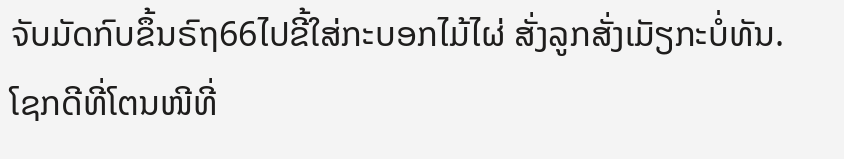ຈັບມັດກົບຂຶ້ນຣົຖ66ໄປຂີ້ໃສ່ກະບອກໄມ້ໄຜ່ ສັ່ງລູກສັ່ງເມັຽກະບໍ່ທັນ.
ໂຊກດີທີ່ໂຕນໜີທີ່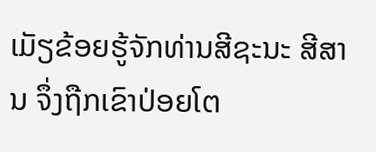ເມັຽຂ້ອຍຮູ້ຈັກທ່ານສີຊະນະ ສີສານ ຈຶ່ງຖືກເຂົາປ່ອຍໂຕ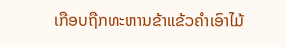ເກືອບຖືກທະຫານຂ້າແຂ້ວຄຳເອົາໄມ້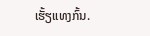ເຮັ້ຽແທງກົ້ນ.